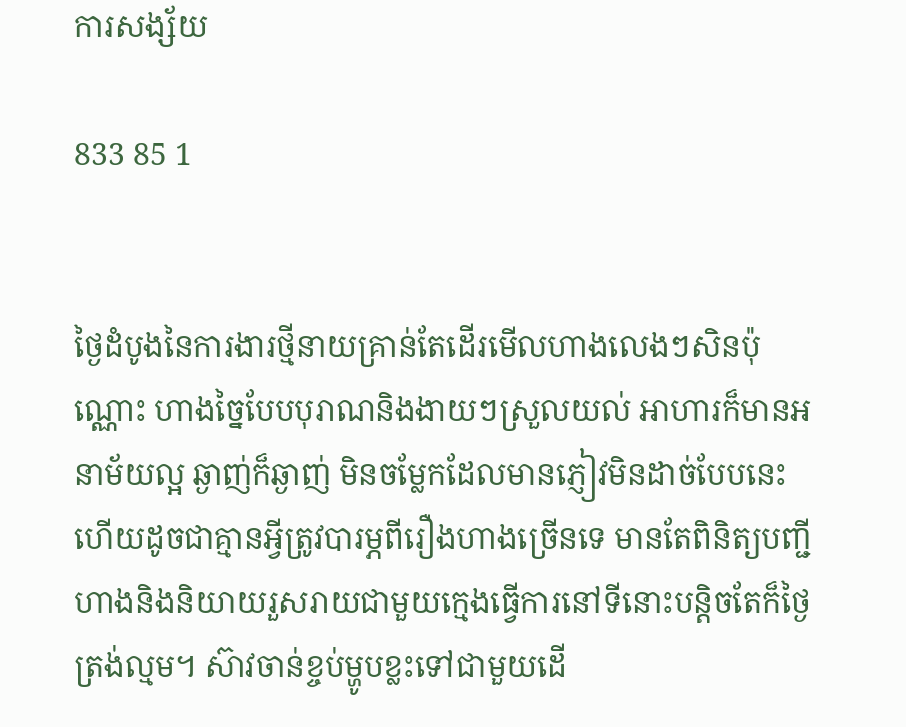ការសង្ស័យ

833 85 1


ថ្ងៃដំបូងនៃការងារថ្មីនាយគ្រាន់តែដើរមើលហាងលេងៗសិនប៉ុណ្ណោះ ហាងច្នៃបែបបុរាណនិងងាយៗស្រួលយល់ អាហារក៏មានអនាម័យល្អ ឆ្ងាញ់ក៏ឆ្ងាញ់ មិនចម្លែកដែលមានភ្ញៀវមិនដាច់បែបនេះហើយដូចជាគ្មានអ្វីត្រូវបារម្ភពីរឿងហាងច្រើនទេ មានតែពិនិត្យបញ្ជីហាងនិងនិយាយរួសរាយជាមួយក្មេងធ្វើការនៅទីនោះបន្តិចតែក៏ថ្ងៃត្រង់ល្មម។ ស៊ាវចាន់ខ្ចប់ម្ហូបខ្លះទៅជាមួយដើ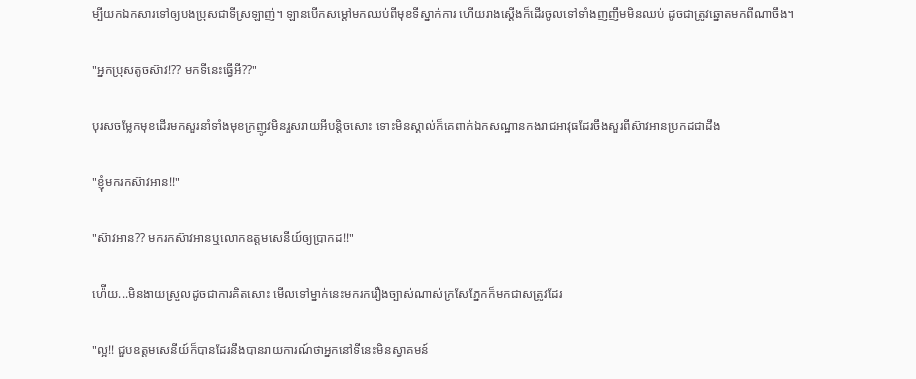ម្បីយកឯកសារទៅឲ្យបងប្រុសជាទីស្រឡាញ់។ ឡានបើកសម្ដៅមកឈប់ពីមុខទីស្នាក់ការ ហើយរាងស្ដើងក៏ដើរចូលទៅទាំងញញឹមមិនឈប់ ដូចជាត្រូវឆ្នោតមកពីណាចឹង។

"អ្នកប្រុសតូចស៊ាវ!?? មកទីនេះធ្វើអី??"

បុរសចម្លែកមុខដើរមកសួរនាំទាំងមុខក្រញូវមិនរួសរាយអីបន្តិចសោះ ទោះមិនស្គាល់ក៏គេពាក់ឯកសណ្ឋានកងរាជអាវុធដែរចឹងសួរពីស៊ាវអានប្រកដជាដឹង

"ខ្ញុំមករកស៊ាវអាន!!"

"ស៊ាវអាន?? មករកស៊ាវអានឬលោកឧត្តមសេនីយ៍ឲ្យប្រាកដ!!"

ហ៉ើយ...មិនងាយស្រួលដូចជាការគិតសោះ មើលទៅម្នាក់នេះមករករឿងច្បាស់ណាស់ក្រសែភ្នែកក៏មកជាសត្រូវដែរ

"ល្អ!! ជួបឧត្តមសេនីយ៍ក៏បានដែរនឹងបានរាយការណ៍ថាអ្នកនៅទីនេះមិនស្វាគមន៍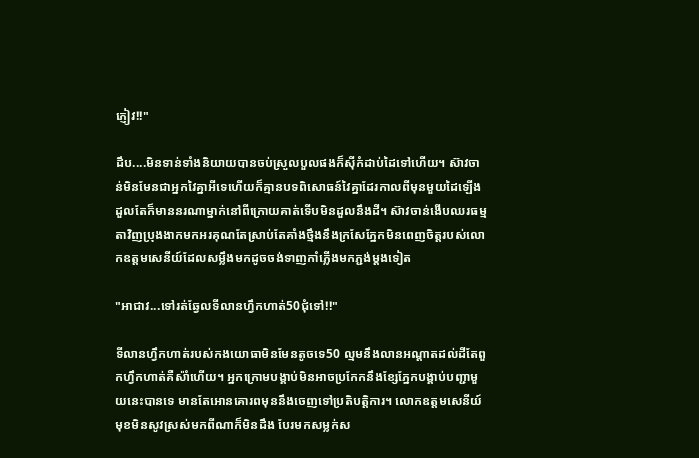ភ្ញៀវ!!"

ដឹប....មិនទាន់ទាំងនិយាយបានចប់ស្រួលបួលផងក៏ស៊ីកំដាប់ដៃទៅហើយ។ ស៊ាវចាន់មិនមែនជាអ្នកវៃគ្នាអីទេហើយក៏គ្មានបទពិសោធន៍វៃគ្នាដែរកាលពីមុនមួយដៃឡើងដួលតែក៏មាននរណាម្នាក់នៅពីក្រោយគាត់ទើបមិនដួលនឹងដី។ ស៊ាវចាន់ងើបឈរធម្មតាវិញប្រុងងាកមកអរគុណតែស្រាប់តែគាំងថ្មឹងនឹងក្រសែភ្នែកមិនពេញចិត្តរបស់លោកឧត្តមសេនីយ៍ដែលសម្លឹងមកដូចចង់ទាញកាំភ្លើងមកភ្ជង់ម្ដងទៀត

"អាជាវ...ទៅរត់ឆ្វែលទីលានហ្វឹកហាត់50ជុំទៅ!!"

ទីលានហ្វឹកហាត់របស់កងយោធាមិនមែនតូចទេ50 ល្មមនឹងលានអណ្ដាតដល់ដីតែពួកហ្វឹកហាត់គឺស៉ាំហើយ។ អ្នកក្រោមបង្គាប់មិនអាចប្រកែកនឹងខ្សែភ្នែកបង្គាប់បញ្ជាមួយនេះបានទេ មានតែអោនគោរពមុននឹងចេញទៅប្រតិបត្តិការ។ លោកឧត្តមសេនីយ៍មុខមិនសូវស្រស់មកពីណាក៏មិនដឹង បែរមកសម្លក់ស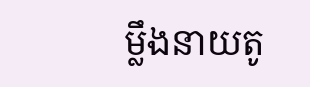ម្លឹងនាយតូ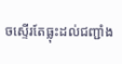ចស្ទើរតែធ្លុះដល់ជញ្ជាំង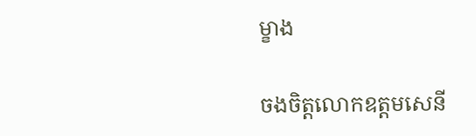ម្ខាង

ចងចិត្តលោកឧត្តមសេនី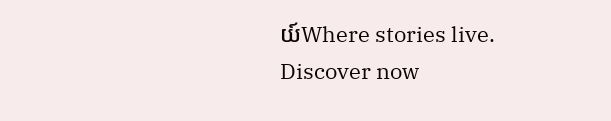យ៍Where stories live. Discover now